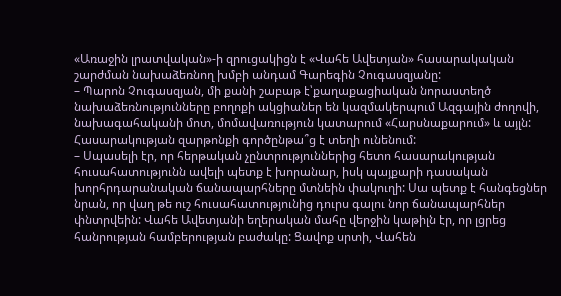«Առաջին լրատվական»-ի զրուցակիցն է «Վահե Ավետյան» հասարակական շարժման նախաձեռնող խմբի անդամ Գարեգին Չուգասզյանը:
– Պարոն Չուգասզյան, մի քանի շաբաթ է՝քաղաքացիական նորաստեղծ նախաձեռնությունները բողոքի ակցիաներ են կազմակերպում Ազգային ժողովի, նախագահականի մոտ, մոմավառություն կատարում «Հարսնաքարում» և այլն: Հասարակության զարթոնքի գործընթա՞ց է տեղի ունենում:
– Սպասելի էր, որ հերթական չընտրություններից հետո հասարակության հուսահատությունն ավելի պետք է խորանար, իսկ պայքարի դասական խորհրդարանական ճանապարհները մտնեին փակուղի: Սա պետք է հանգեցներ նրան, որ վաղ թե ուշ հուսահատությունից դուրս գալու նոր ճանապարհներ փնտրվեին: Վահե Ավետյանի եղերական մահը վերջին կաթիլն էր, որ լցրեց հանրության համբերության բաժակը: Ցավոք սրտի, Վահեն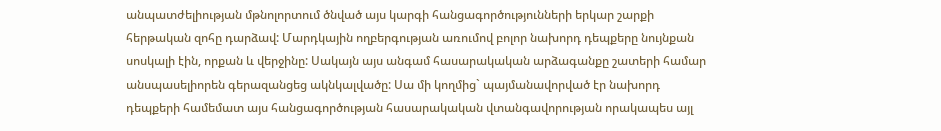անպատժելիության մթնոլորտում ծնված այս կարգի հանցագործությունների երկար շարքի հերթական զոհը դարձավ: Մարդկային ողբերգության առումով բոլոր նախորդ դեպքերը նույնքան սոսկալի էին, որքան և վերջինը: Սակայն այս անգամ հասարակական արձագանքը շատերի համար անսպասելիորեն գերազանցեց ակնկալվածը: Սա մի կողմից` պայմանավորված էր նախորդ դեպքերի համեմատ այս հանցագործության հասարակական վտանգավորության որակապես այլ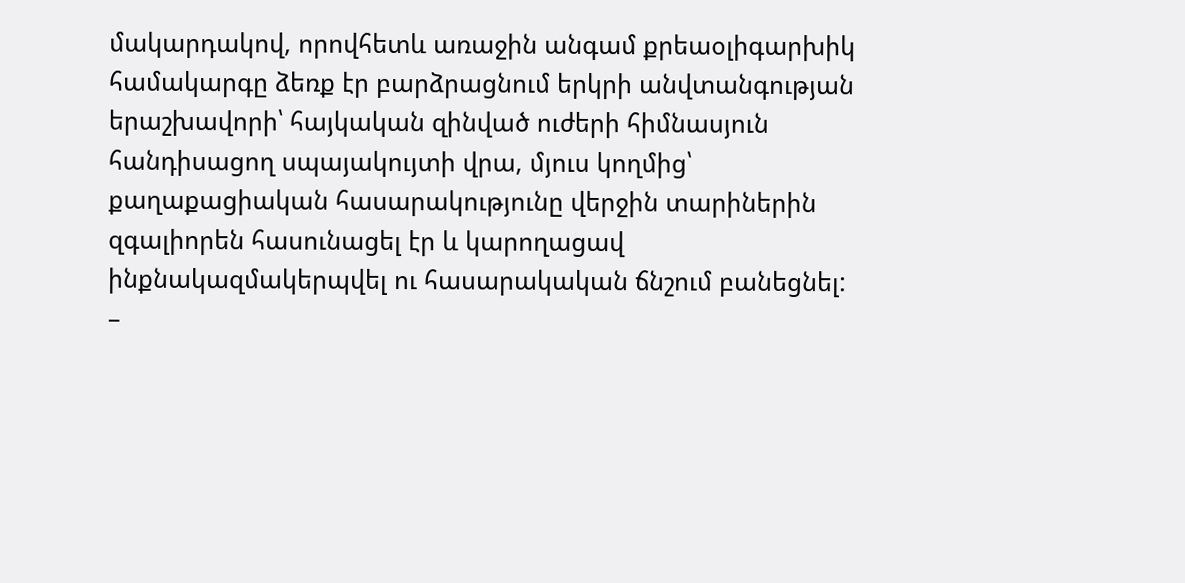մակարդակով, որովհետև առաջին անգամ քրեաօլիգարխիկ համակարգը ձեռք էր բարձրացնում երկրի անվտանգության երաշխավորի՝ հայկական զինված ուժերի հիմնասյուն հանդիսացող սպայակույտի վրա, մյուս կողմից՝ քաղաքացիական հասարակությունը վերջին տարիներին զգալիորեն հասունացել էր և կարողացավ ինքնակազմակերպվել ու հասարակական ճնշում բանեցնել:
–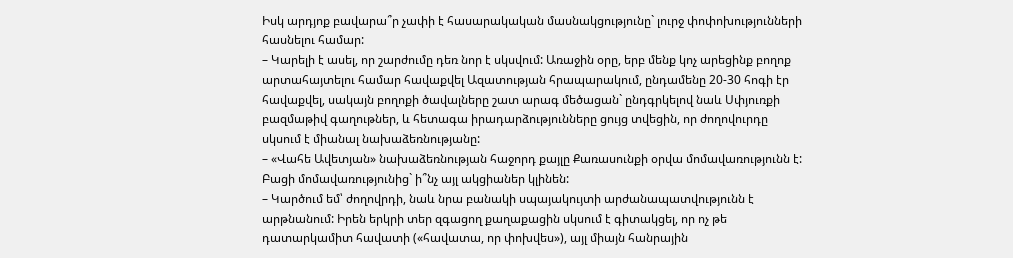Իսկ արդյոք բավարա՞ր չափի է հասարակական մասնակցությունը` լուրջ փոփոխությունների հասնելու համար:
– Կարելի է ասել, որ շարժումը դեռ նոր է սկսվում: Առաջին օրը, երբ մենք կոչ արեցինք բողոք արտահայտելու համար հավաքվել Ազատության հրապարակում, ընդամենը 20-30 հոգի էր հավաքվել, սակայն բողոքի ծավալները շատ արագ մեծացան` ընդգրկելով նաև Սփյուռքի բազմաթիվ գաղութներ, և հետագա իրադարձությունները ցույց տվեցին, որ ժողովուրդը սկսում է միանալ նախաձեռնությանը:
– «Վահե Ավետյան» նախաձեռնության հաջորդ քայլը Քառասունքի օրվա մոմավառությունն է: Բացի մոմավառությունից` ի՞նչ այլ ակցիաներ կլինեն:
– Կարծում եմ՝ ժողովրդի, նաև նրա բանակի սպայակույտի արժանապատվությունն է արթնանում: Իրեն երկրի տեր զգացող քաղաքացին սկսում է գիտակցել, որ ոչ թե դատարկամիտ հավատի («հավատա, որ փոխվես»), այլ միայն հանրային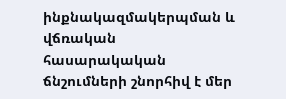ինքնակազմակերպման և վճռական հասարակական ճնշումների շնորհիվ է մեր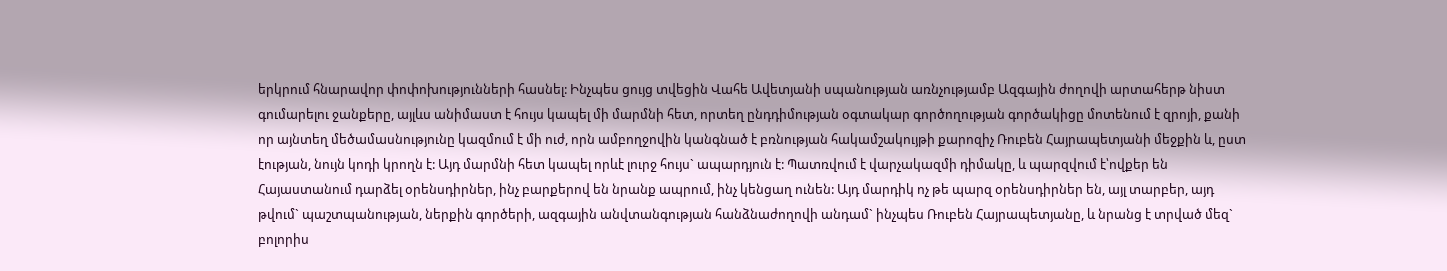երկրում հնարավոր փոփոխությունների հասնել: Ինչպես ցույց տվեցին Վահե Ավետյանի սպանության առնչությամբ Ազգային ժողովի արտահերթ նիստ գումարելու ջանքերը, այլևս անիմաստ է հույս կապել մի մարմնի հետ, որտեղ ընդդիմության օգտակար գործողության գործակիցը մոտենում է զրոյի, քանի որ այնտեղ մեծամասնությունը կազմում է մի ուժ, որն ամբողջովին կանգնած է բռնության հակամշակույթի քարոզիչ Ռուբեն Հայրապետյանի մեջքին և, ըստ էության, նույն կոդի կրողն է: Այդ մարմնի հետ կապել որևէ լուրջ հույս` ապարդյուն է: Պատռվում է վարչակազմի դիմակը, և պարզվում է՝ովքեր են Հայաստանում դարձել օրենսդիրներ, ինչ բարքերով են նրանք ապրում, ինչ կենցաղ ունեն: Այդ մարդիկ ոչ թե պարզ օրենսդիրներ են, այլ տարբեր, այդ թվում` պաշտպանության, ներքին գործերի, ազգային անվտանգության հանձնաժողովի անդամ` ինչպես Ռուբեն Հայրապետյանը, և նրանց է տրված մեզ` բոլորիս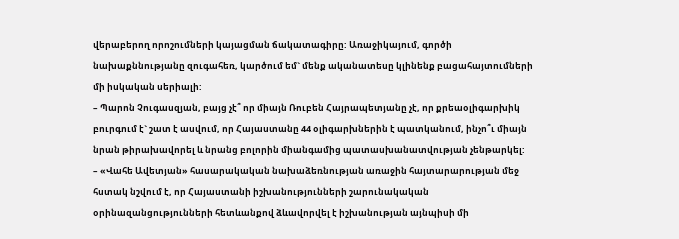վերաբերող որոշումների կայացման ճակատագիրը: Առաջիկայում, գործի նախաքննությանը զուգահեռ, կարծում եմ` մենք ականատեսը կլինենք բացահայտումների մի իսկական սերիալի:
– Պարոն Չուգասզյան, բայց չէ՞ որ միայն Ռուբեն Հայրապետյանը չէ, որ քրեաօլիգարխիկ բուրգում է` շատ է ասվում, որ Հայաստանը 44 օլիգարխներին է պատկանում, ինչո՞ւ միայն նրան թիրախավորել և նրանց բոլորին միանգամից պատասխանատվության չենթարկել:
– «Վահե Ավետյան» հասարակական նախաձեռնության առաջին հայտարարության մեջ հստակ նշվում է, որ Հայաստանի իշխանությունների շարունակական օրինազանցությունների հետևանքով ձևավորվել է իշխանության այնպիսի մի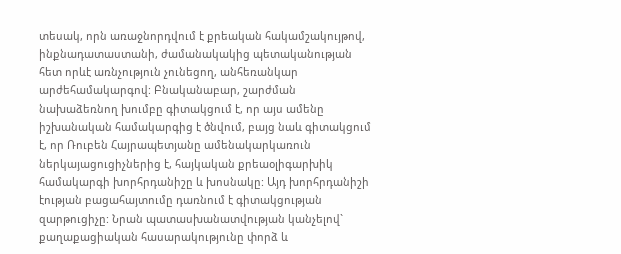տեսակ, որն առաջնորդվում է քրեական հակամշակույթով, ինքնադատաստանի, ժամանակակից պետականության հետ որևէ առնչություն չունեցող, անհեռանկար արժեհամակարգով: Բնականաբար, շարժման նախաձեռնող խումբը գիտակցում է, որ այս ամենը իշխանական համակարգից է ծնվում, բայց նաև գիտակցում է, որ Ռուբեն Հայրապետյանը ամենակարկառուն ներկայացուցիչներից է, հայկական քրեաօլիգարխիկ համակարգի խորհրդանիշը և խոսնակը: Այդ խորհրդանիշի էության բացահայտումը դառնում է գիտակցության զարթուցիչը: Նրան պատասխանատվության կանչելով` քաղաքացիական հասարակությունը փորձ և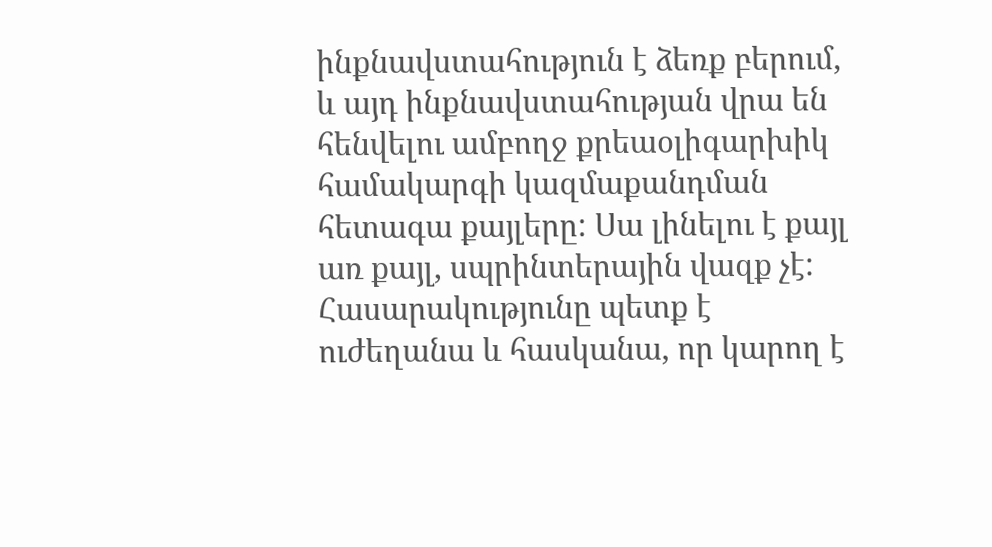ինքնավստահություն է ձեռք բերում, և այդ ինքնավստահության վրա են հենվելու ամբողջ քրեաօլիգարխիկ համակարգի կազմաքանդման հետագա քայլերը: Սա լինելու է քայլ առ քայլ, սպրինտերային վազք չէ: Հասարակությունը պետք է ուժեղանա և հասկանա, որ կարող է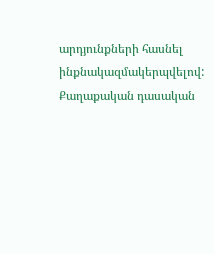արդյունքների հասնել ինքնակազմակերպվելով: Քաղաքական դասական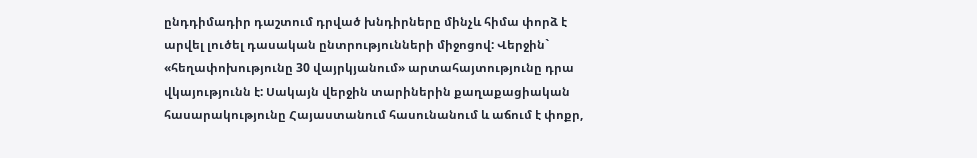ընդդիմադիր դաշտում դրված խնդիրները մինչև հիմա փորձ է արվել լուծել դասական ընտրությունների միջոցով: Վերջին` «հեղափոխությունը 30 վայրկյանում» արտահայտությունը դրա վկայությունն է: Սակայն վերջին տարիներին քաղաքացիական հասարակությունը Հայաստանում հասունանում և աճում է փոքր,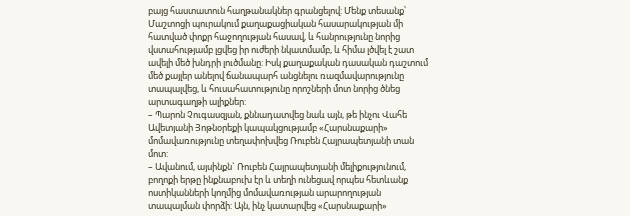բայց հաստատուն հաղթանակներ գրանցելով: Մենք տեսանք՝ Մաշտոցի պուրակում քաղաքացիական հասարակության մի հատված փոքր հաջողության հասավ, և հանրությունը նորից վստահությամբ լցվեց իր ուժերի նկատմամբ, և հիմա լծվել է շատ ավելի մեծ խնդրի լուծմանը: Իսկ քաղաքական դասական դաշտում մեծ քայլեր անելով ճանապարհ անցնելու ռազմավարությունը տապալվեց, և հուսահատությունը որոշների մոտ նորից ծնեց արտագաղթի ալիքներ:
– Պարոն Չուգասզյան, քննադատվեց նաև այն, թե ինչու Վահե Ավետյանի Յոթնօրեքի կապակցությամբ «Հարսնաքարի» մոմավառությունը տեղափոխվեց Ռուբեն Հայրապետյանի տան մոտ:
– Ավանում, այսինքն` Ռուբեն Հայրապետյանի մելիքությունում, բողոքի երթը ինքնաբուխ էր և տեղի ունեցավ որպես հետևանք ոստիկանների կողմից մոմավառության արարողության տապալման փորձի: Այն, ինչ կատարվեց «Հարսնաքարի»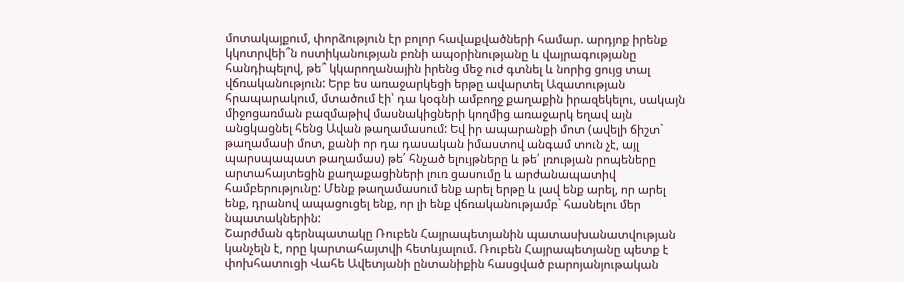մոտակայքում, փորձություն էր բոլոր հավաքվածների համար. արդյոք իրենք կկոտրվեի՞ն ոստիկանության բռնի ապօրինությանը և վայրագությանը հանդիպելով, թե՞ կկարողանային իրենց մեջ ուժ գտնել և նորից ցույց տալ վճռականություն: Երբ ես առաջարկեցի երթը ավարտել Ազատության հրապարակում, մտածում էի՝ դա կօգնի ամբողջ քաղաքին իրազեկելու, սակայն միջոցառման բազմաթիվ մասնակիցների կողմից առաջարկ եղավ այն անցկացնել հենց Ավան թաղամասում: Եվ իր ապարանքի մոտ (ավելի ճիշտ` թաղամասի մոտ, քանի որ դա դասական իմաստով անգամ տուն չէ, այլ պարսպապատ թաղամաս) թե՛ հնչած ելույթները և թե՛ լռության րոպեները արտահայտեցին քաղաքացիների լուռ ցասումը և արժանապատիվ համբերությունը: Մենք թաղամասում ենք արել երթը և լավ ենք արել, որ արել ենք, դրանով ապացուցել ենք, որ լի ենք վճռականությամբ` հասնելու մեր նպատակներին:
Շարժման գերնպատակը Ռուբեն Հայրապետյանին պատասխանատվության կանչելն է, որը կարտահայտվի հետևյալում. Ռուբեն Հայրապետյանը պետք է փոխհատուցի Վահե Ավետյանի ընտանիքին հասցված բարոյանյութական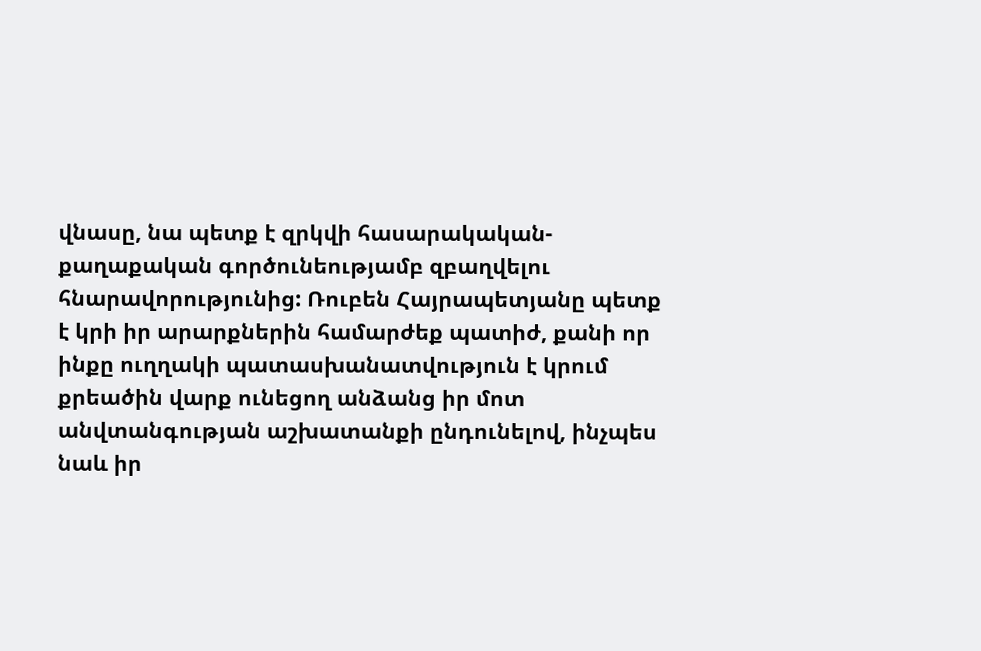վնասը, նա պետք է զրկվի հասարակական-քաղաքական գործունեությամբ զբաղվելու հնարավորությունից: Ռուբեն Հայրապետյանը պետք է կրի իր արարքներին համարժեք պատիժ, քանի որ ինքը ուղղակի պատասխանատվություն է կրում քրեածին վարք ունեցող անձանց իր մոտ անվտանգության աշխատանքի ընդունելով, ինչպես նաև իր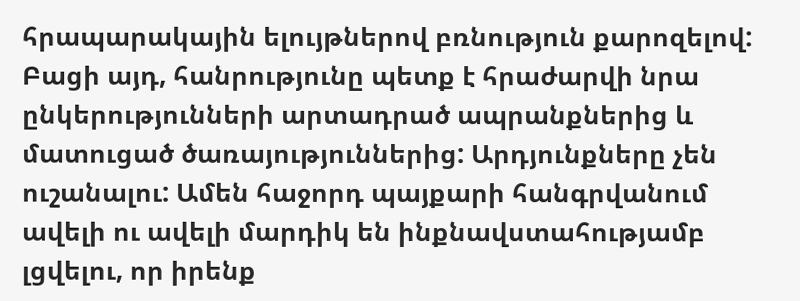հրապարակային ելույթներով բռնություն քարոզելով: Բացի այդ, հանրությունը պետք է հրաժարվի նրա ընկերությունների արտադրած ապրանքներից և մատուցած ծառայություններից: Արդյունքները չեն ուշանալու: Ամեն հաջորդ պայքարի հանգրվանում ավելի ու ավելի մարդիկ են ինքնավստահությամբ լցվելու, որ իրենք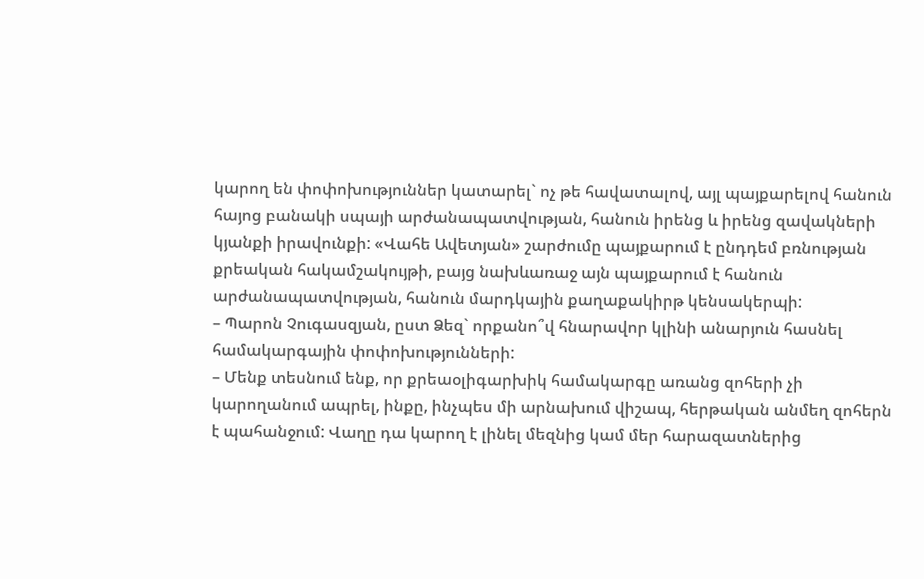կարող են փոփոխություններ կատարել` ոչ թե հավատալով, այլ պայքարելով հանուն հայոց բանակի սպայի արժանապատվության, հանուն իրենց և իրենց զավակների կյանքի իրավունքի: «Վահե Ավետյան» շարժումը պայքարում է ընդդեմ բռնության քրեական հակամշակույթի, բայց նախևառաջ այն պայքարում է հանուն արժանապատվության, հանուն մարդկային քաղաքակիրթ կենսակերպի:
– Պարոն Չուգասզյան, ըստ Ձեզ` որքանո՞վ հնարավոր կլինի անարյուն հասնել համակարգային փոփոխությունների:
– Մենք տեսնում ենք, որ քրեաօլիգարխիկ համակարգը առանց զոհերի չի կարողանում ապրել, ինքը, ինչպես մի արնախում վիշապ, հերթական անմեղ զոհերն է պահանջում: Վաղը դա կարող է լինել մեզնից կամ մեր հարազատներից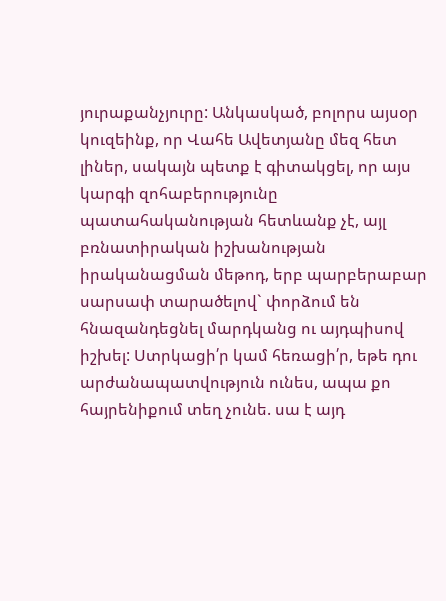յուրաքանչյուրը: Անկասկած, բոլորս այսօր կուզեինք, որ Վահե Ավետյանը մեզ հետ լիներ, սակայն պետք է գիտակցել, որ այս կարգի զոհաբերությունը պատահականության հետևանք չէ, այլ բռնատիրական իշխանության իրականացման մեթոդ, երբ պարբերաբար սարսափ տարածելով` փորձում են հնազանդեցնել մարդկանց ու այդպիսով իշխել: Ստրկացի՛ր կամ հեռացի՛ր, եթե դու արժանապատվություն ունես, ապա քո հայրենիքում տեղ չունե. սա է այդ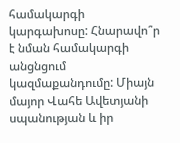համակարգի կարգախոսը: Հնարավո՞ր է նման համակարգի անցնցում կազմաքանդումը: Միայն մայոր Վահե Ավետյանի սպանության և իր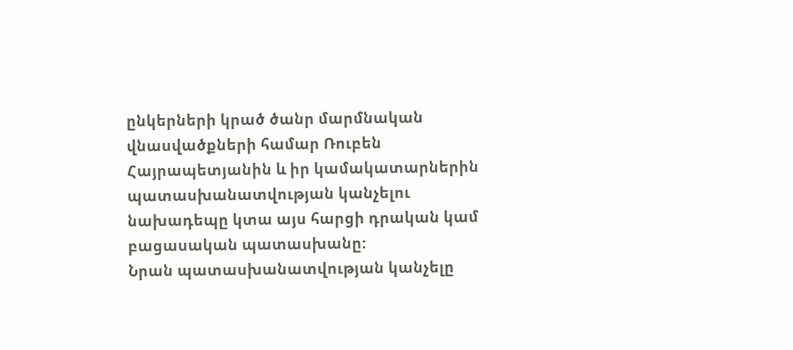ընկերների կրած ծանր մարմնական վնասվածքների համար Ռուբեն Հայրապետյանին և իր կամակատարներին պատասխանատվության կանչելու նախադեպը կտա այս հարցի դրական կամ բացասական պատասխանը:
Նրան պատասխանատվության կանչելը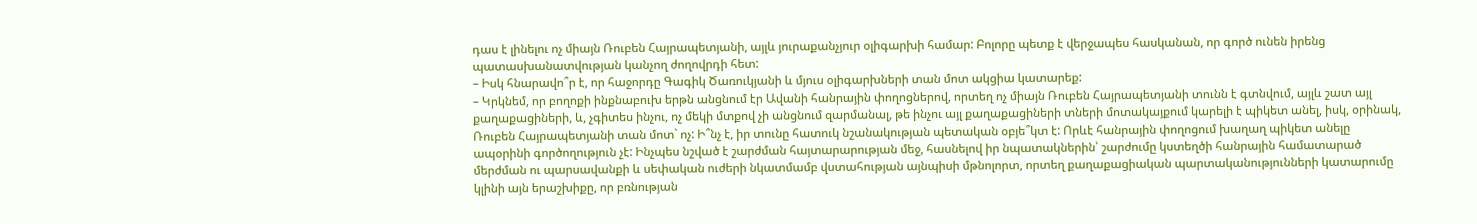դաս է լինելու ոչ միայն Ռուբեն Հայրապետյանի, այլև յուրաքանչյուր օլիգարխի համար: Բոլորը պետք է վերջապես հասկանան, որ գործ ունեն իրենց պատասխանատվության կանչող ժողովրդի հետ:
– Իսկ հնարավո՞ր է, որ հաջորդը Գագիկ Ծառուկյանի և մյուս օլիգարխների տան մոտ ակցիա կատարեք:
– Կրկնեմ, որ բողոքի ինքնաբուխ երթն անցնում էր Ավանի հանրային փողոցներով, որտեղ ոչ միայն Ռուբեն Հայրապետյանի տունն է գտնվում, այլև շատ այլ քաղաքացիների, և, չգիտես ինչու, ոչ մեկի մտքով չի անցնում զարմանալ, թե ինչու այլ քաղաքացիների տների մոտակայքում կարելի է պիկետ անել, իսկ, օրինակ, Ռուբեն Հայրապետյանի տան մոտ` ոչ: Ի՞նչ է, իր տունը հատուկ նշանակության պետական օբյե՞կտ է: Որևէ հանրային փողոցում խաղաղ պիկետ անելը ապօրինի գործողություն չէ: Ինչպես նշված է շարժման հայտարարության մեջ, հասնելով իր նպատակներին՝ շարժումը կստեղծի հանրային համատարած մերժման ու պարսավանքի և սեփական ուժերի նկատմամբ վստահության այնպիսի մթնոլորտ, որտեղ քաղաքացիական պարտականությունների կատարումը կլինի այն երաշխիքը, որ բռնության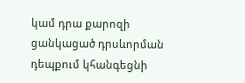կամ դրա քարոզի ցանկացած դրսևորման դեպքում կհանգեցնի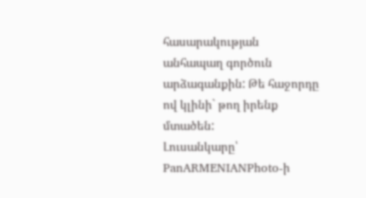հասարակության անհապաղ գործուն արձագանքին: Թե հաջորդը ով կլինի` թող իրենք մտածեն:
Լուսանկարը՝ PanARMENIANPhoto-ի